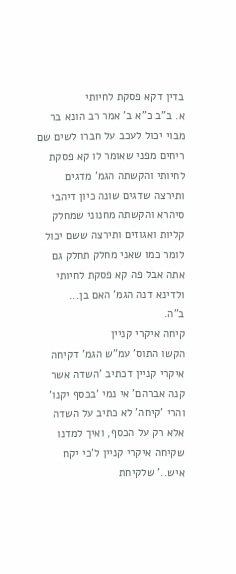בדין דקא פסקת לחיותי
א. ב"ב כ"א ב' אמר רב הונא בר מבוי יכול לעכב על חברו לשים שם ריחים מפני שאומר לו קא פסקת לחיותי והקשתה הגמ' מדגים ותירצה שדגים שונה כיון דיהבי סיהרא והקשתה מחנוני שמחלק קליות ואגוזים ותירצה ששם יכול לומר כמו שאני מחלק תחלק גם אתה אבל פה קא פסקת לחיותי ולדינא דנה הגמ' האם בן...
ב"ה.
קיחה איקרי קניין
הקשו התוס' עמ"ש הגמ' דקיחה איקרי קניין דכתיב 'השדה אשר קנה אברהם' אי נמי 'בכסף יקנו' והרי 'קיחה' לא כתיב על השדה אלא רק על הכסף, ואיך למדנו שקיחה איקרי קניין ל'כי יקח איש..' שלקיחת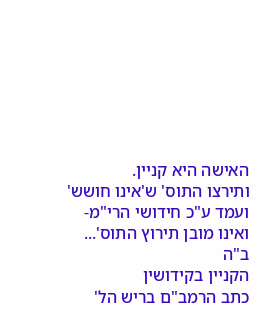האישה היא קניין.
ותירצו התוס' ש'אינו חושש'
ועמד ע"כ חידושי הרי"מ- ואינו מובן תירוץ התוס'...
ב"ה
הקניין בקידושין
כתב הרמב"ם בריש הל'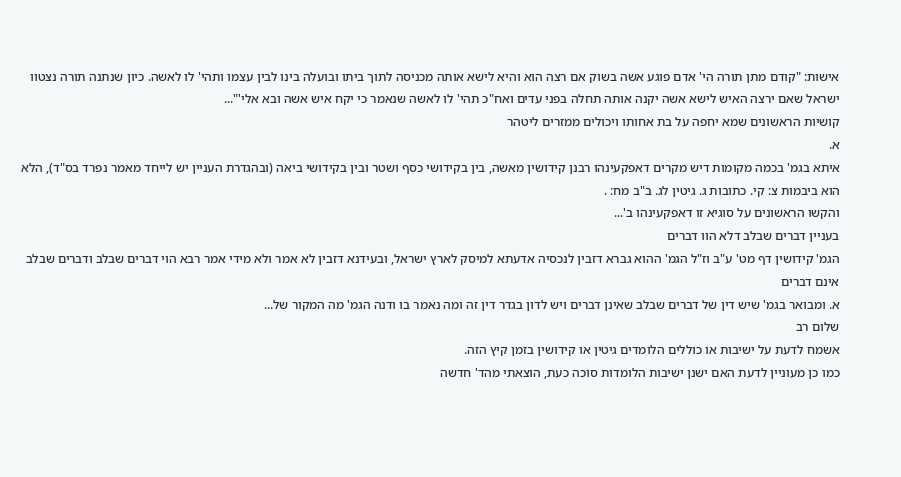אישות: "קודם מתן תורה הי' אדם פוגע אשה בשוק אם רצה הוא והיא לישא אותה מכניסה לתוך ביתו ובועלה בינו לבין עצמו ותהי' לו לאשה. כיון שנתנה תורה נצטוו ישראל שאם ירצה האיש לישא אשה יקנה אותה תחלה בפני עדים ואח"כ תהי' לו לאשה שנאמר כי יקח איש אשה ובא אלי'"...
קושיות הראשונים שמא יחפה על בת אחותו ויכולים ממזרים ליטהר
א.
איתא בגמ' בכמה מקומות דיש מקרים דאפקעינהו רבנן קידושין מאשה, בין בקידושי כסף ושטר ובין בקידושי ביאה (ובהגדרת העניין יש לייחד מאמר נפרד בס"ד), הלא הוא ביבמות צ: קי. כתובות ג. גיטין לג. ב"ב מח: .
והקשו הראשונים על סוגיא זו דאפקעינהו ב'...
בעניין דברים שבלב דלא הוו דברים
הגמ' קידושין דף מט' ע"ב וז"ל הגמ' ההוא גברא דזבין לנכסיה אדעתא למיסק לארץ ישראל, ובעידנא דזבין לא אמר ולא מידי אמר רבא הוי דברים שבלב ודברים שבלב אינם דברים
א. ומבואר בגמ' שיש דין של דברים שבלב שאינן דברים ויש לדון בגדר דין זה ומה נאמר בו ודנה הגמ' מה המקור של...
שלום רב
אשמח לדעת על ישיבות או כוללים הלומדים גיטין או קידושין בזמן קיץ הזה.
כמו כן מעוניין לדעת האם ישנן ישיבות הלומדות סוכה כעת, הוצאתי מהד' חדשה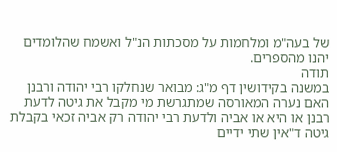של בעה"מ ומלחמות על מסכתות הנ"ל ואשמח שהלומדים יהנו מהספרים.
תודה
במשנה בקידושין דף מ"ג: מבואר שנחלקו רבי יהודה ורבנן האם נערה המאורסה שמתגרשת מי מקבל את גיטה לדעת רבנן או היא או אביה ולדעת רבי יהודה רק אביה זכאי בקבלת גיטה ד"אין שתי ידיים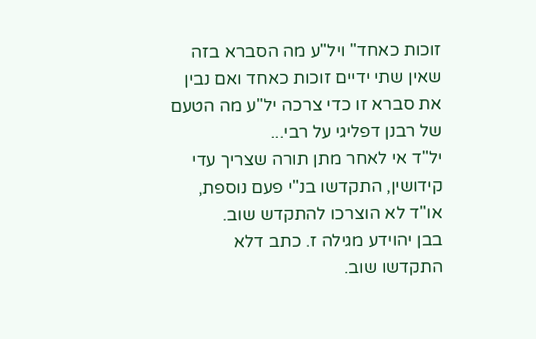זוכות כאחד" ויל"ע מה הסברא בזה שאין שתי ידיים זוכות כאחד ואם נבין את סברא זו כדי צרכה יל"ע מה הטעם של רבנן דפליגי על רבי...
יל"ד אי לאחר מתן תורה שצריך עדי קידושין, התקדשו בנ"י פעם נוספת, או"ד לא הוצרכו להתקדש שוב.
בבן יהוידע מגילה ז. כתב דלא התקדשו שוב.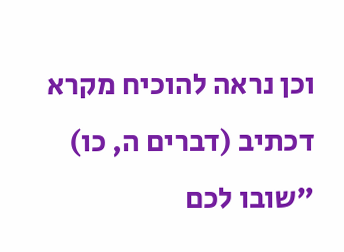וכן נראה להוכיח מקרא דכתיב (דברים ה, כו) "שובו לכם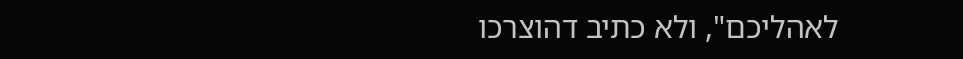לאהליכם", ולא כתיב דהוצרכו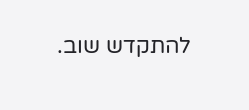להתקדש שוב.